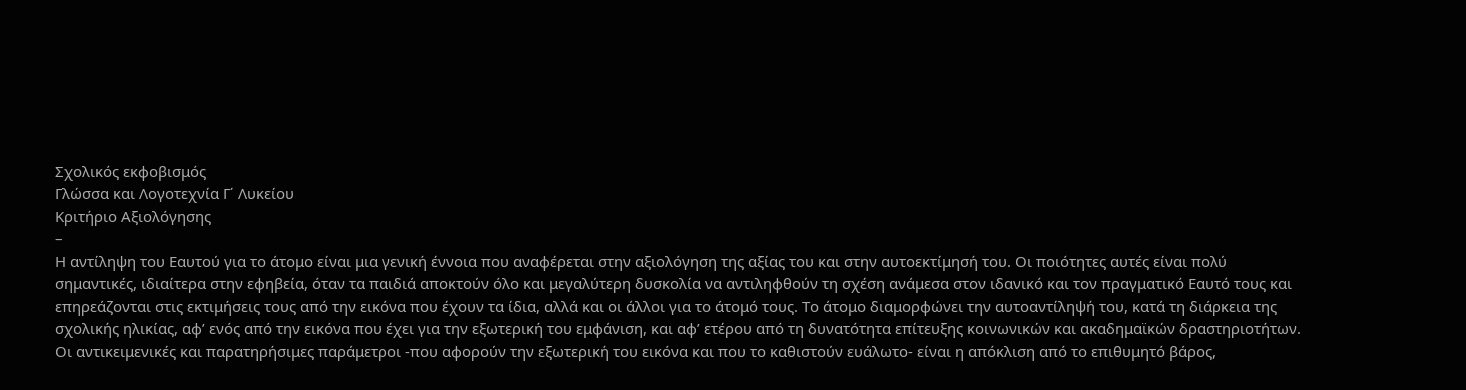Σχολικός εκφοβισμός
Γλώσσα και Λογοτεχνία Γ΄ Λυκείου
Κριτήριο Αξιολόγησης
–
Η αντίληψη του Εαυτού για το άτομο είναι μια γενική έννοια που αναφέρεται στην αξιολόγηση της αξίας του και στην αυτοεκτίμησή του. Οι ποιότητες αυτές είναι πολύ σημαντικές, ιδιαίτερα στην εφηβεία, όταν τα παιδιά αποκτούν όλο και μεγαλύτερη δυσκολία να αντιληφθούν τη σχέση ανάμεσα στον ιδανικό και τον πραγματικό Εαυτό τους και επηρεάζονται στις εκτιμήσεις τους από την εικόνα που έχουν τα ίδια, αλλά και οι άλλοι για το άτομό τους. Το άτομο διαμορφώνει την αυτοαντίληψή του, κατά τη διάρκεια της σχολικής ηλικίας, αφ’ ενός από την εικόνα που έχει για την εξωτερική του εμφάνιση, και αφ’ ετέρου από τη δυνατότητα επίτευξης κοινωνικών και ακαδημαϊκών δραστηριοτήτων.
Οι αντικειμενικές και παρατηρήσιμες παράμετροι -που αφορούν την εξωτερική του εικόνα και που το καθιστούν ευάλωτο- είναι η απόκλιση από το επιθυμητό βάρος,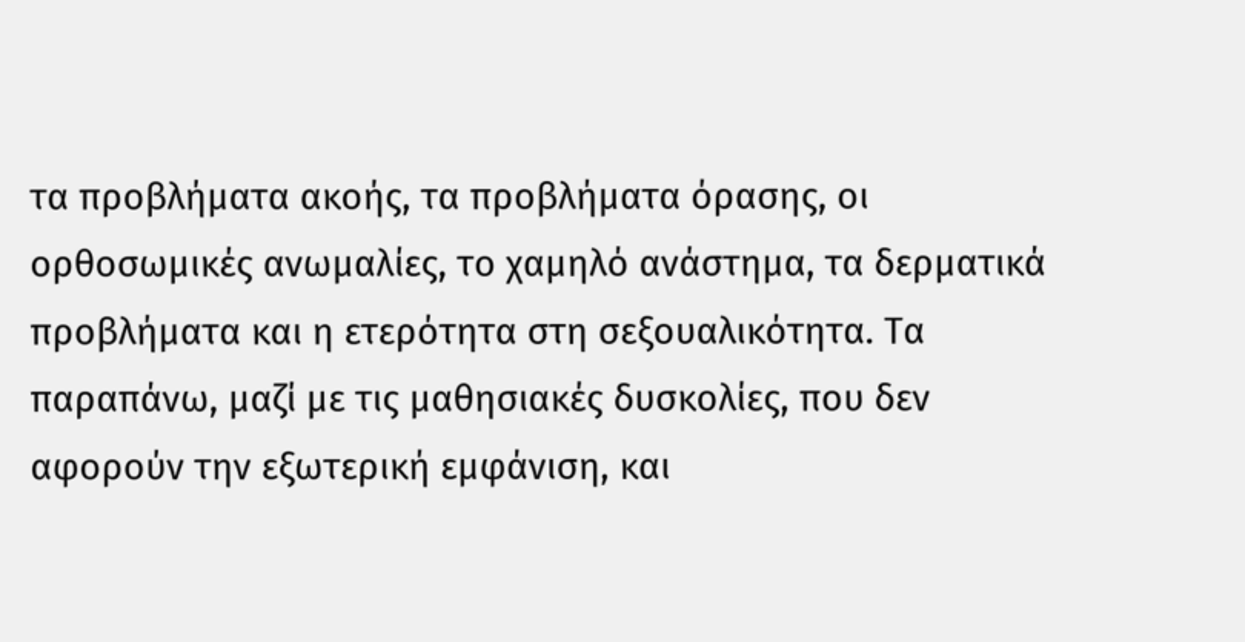τα προβλήματα ακοής, τα προβλήματα όρασης, οι ορθοσωμικές ανωμαλίες, το χαμηλό ανάστημα, τα δερματικά προβλήματα και η ετερότητα στη σεξουαλικότητα. Τα παραπάνω, μαζί με τις μαθησιακές δυσκολίες, που δεν αφορούν την εξωτερική εμφάνιση, και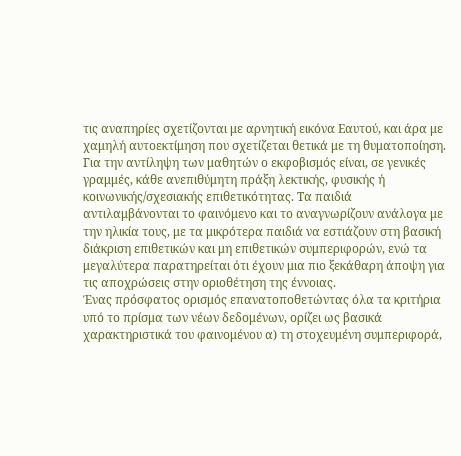τις αναπηρίες σχετίζονται με αρνητική εικόνα Εαυτού, και άρα με χαμηλή αυτοεκτίμηση που σχετίζεται θετικά με τη θυματοποίηση.
Για την αντίληψη των μαθητών ο εκφοβισμός είναι, σε γενικές γραμμές, κάθε ανεπιθύμητη πράξη λεκτικής, φυσικής ή κοινωνικής/σχεσιακής επιθετικότητας. Τα παιδιά αντιλαμβάνονται το φαινόμενο και το αναγνωρίζουν ανάλογα με την ηλικία τους, με τα μικρότερα παιδιά να εστιάζουν στη βασική διάκριση επιθετικών και μη επιθετικών συμπεριφορών, ενώ τα μεγαλύτερα παρατηρείται ότι έχουν μια πιο ξεκάθαρη άποψη για τις αποχρώσεις στην οριοθέτηση της έννοιας.
Ένας πρόσφατος ορισμός επανατοποθετώντας όλα τα κριτήρια υπό το πρίσμα των νέων δεδομένων, ορίζει ως βασικά χαρακτηριστικά του φαινομένου α) τη στοχευμένη συμπεριφορά,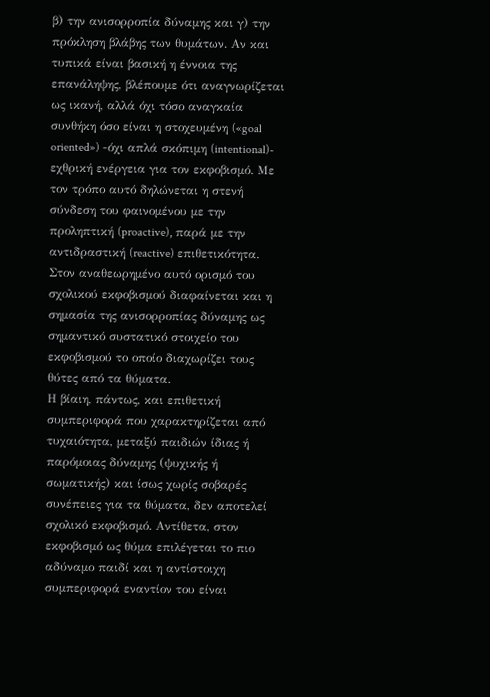β) την ανισορροπία δύναμης και γ) την πρόκληση βλάβης των θυμάτων. Αν και τυπικά είναι βασική η έννοια της επανάληψης, βλέπουμε ότι αναγνωρίζεται ως ικανή, αλλά όχι τόσο αναγκαία συνθήκη όσο είναι η στοχευμένη («goal oriented») -όχι απλά σκόπιμη (intentional)- εχθρική ενέργεια για τον εκφοβισμό. Με τον τρόπο αυτό δηλώνεται η στενή σύνδεση του φαινομένου με την προληπτική (proactive), παρά με την αντιδραστική (reactive) επιθετικότητα. Στον αναθεωρημένο αυτό ορισμό του σχολικού εκφοβισμού διαφαίνεται και η σημασία της ανισορροπίας δύναμης ως σημαντικό συστατικό στοιχείο του εκφοβισμού το οποίο διαχωρίζει τους θύτες από τα θύματα.
Η βίαιη, πάντως, και επιθετική συμπεριφορά που χαρακτηρίζεται από τυχαιότητα, μεταξύ παιδιών ίδιας ή παρόμοιας δύναμης (ψυχικής ή σωματικής) και ίσως χωρίς σοβαρές συνέπειες για τα θύματα, δεν αποτελεί σχολικό εκφοβισμό. Αντίθετα, στον εκφοβισμό ως θύμα επιλέγεται το πιο αδύναμο παιδί και η αντίστοιχη συμπεριφορά εναντίον του είναι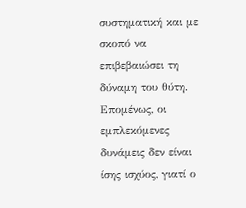συστηματική και με σκοπό να επιβεβαιώσει τη δύναμη του θύτη. Επομένως, οι εμπλεκόμενες δυνάμεις δεν είναι ίσης ισχύος, γιατί ο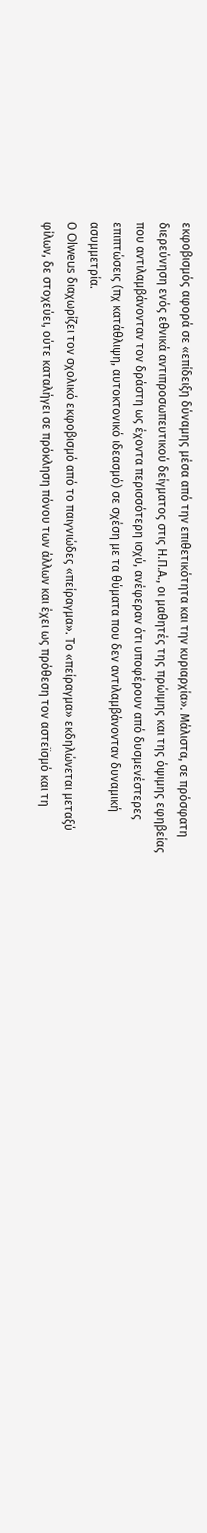εκφοβισμός αφορά σε «επίδειξη δύναμης μέσα από την επιθετικότητα και την κυριαρχία». Μάλιστα, σε πρόσφατη διερεύνηση ενός εθνικά αντιπροσωπευτικού δείγματος στις Η.Π.Α., οι μαθητές της πρώιμης και της όψιμης εφηβείας που αντιλαμβάνονταν τον δράστη ως έχοντα περισσότερη ισχύ, ανέφεραν ότι υποφέρουν από δυσμενέστερες επιπτώσεις (πχ κατάθλιψη, αυτοκτονικό ιδεασμό) σε σχέση με τα θύματα που δεν αντιλαμβάνονταν δυναμική ασυμμετρία.
Ο Olweus διαχωρίζει τον σχολικό εκφοβισμό από το παιγνιώδες «πείραγμα». Το «πείραγμα» εκδηλώνεται μεταξύ φίλων, δε στοχεύει, ούτε καταλήγει σε πρόκληση πόνου των άλλων και έχει ως πρόθεση τον αστεϊσμό και τη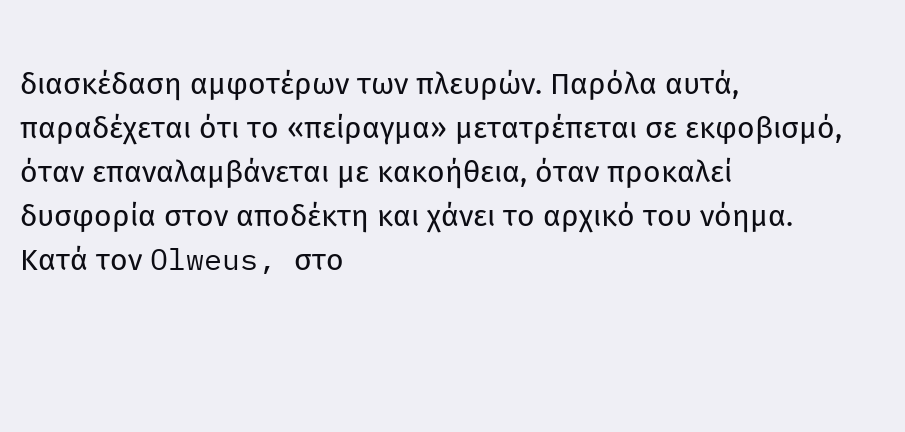διασκέδαση αμφοτέρων των πλευρών. Παρόλα αυτά, παραδέχεται ότι το «πείραγμα» μετατρέπεται σε εκφοβισμό, όταν επαναλαμβάνεται με κακοήθεια, όταν προκαλεί δυσφορία στον αποδέκτη και χάνει το αρχικό του νόημα.
Κατά τον Olweus, στο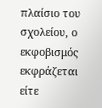πλαίσιο του σχολείου, ο εκφοβισμός εκφράζεται είτε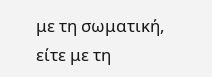με τη σωματική, είτε με τη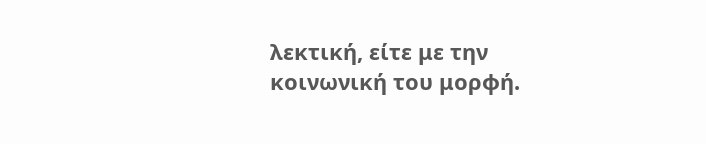λεκτική, είτε με την κοινωνική του μορφή.